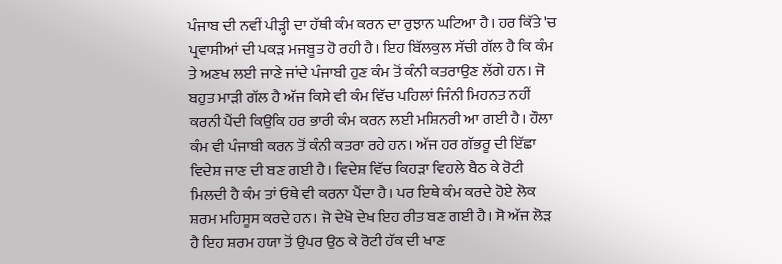ਪੰਜਾਬ ਦੀ ਨਵੀਂ ਪੀੜ੍ਹੀ ਦਾ ਹੱਥੀ ਕੰਮ ਕਰਨ ਦਾ ਰੁਝਾਨ ਘਟਿਆ ਹੈ। ਹਰ ਕਿੱਤੇ 'ਚ ਪ੍ਰਵਾਸੀਆਂ ਦੀ ਪਕੜ ਮਜਬੂਤ ਹੋ ਰਹੀ ਹੈ। ਇਹ ਬਿੱਲਕੁਲ ਸੱਚੀ ਗੱਲ ਹੈ ਕਿ ਕੰਮ ਤੇ ਅਣਖ ਲਈ ਜਾਣੇ ਜਾਂਦੇ ਪੰਜਾਬੀ ਹੁਣ ਕੰਮ ਤੋਂ ਕੰਨੀ ਕਤਰਾਉਣ ਲੱਗੇ ਹਨ। ਜੋ ਬਹੁਤ ਮਾੜੀ ਗੱਲ ਹੈ ਅੱਜ ਕਿਸੇ ਵੀ ਕੰਮ ਵਿੱਚ ਪਹਿਲਾਂ ਜਿੰਨੀ ਮਿਹਨਤ ਨਹੀਂ ਕਰਨੀ ਪੈਂਦੀ ਕਿਉਕਿ ਹਰ ਭਾਰੀ ਕੰਮ ਕਰਨ ਲਈ ਮਸ਼ਿਨਰੀ ਆ ਗਈ ਹੈ। ਹੌਲਾ ਕੰਮ ਵੀ ਪੰਜਾਬੀ ਕਰਨ ਤੋਂ ਕੰਨੀ ਕਤਰਾ ਰਹੇ ਹਨ। ਅੱਜ ਹਰ ਗੱਭਰੂ ਦੀ ਇੱਛਾ ਵਿਦੇਸ਼ ਜਾਣ ਦੀ ਬਣ ਗਈ ਹੈ। ਵਿਦੇਸ਼ ਵਿੱਚ ਕਿਹੜਾ ਵਿਹਲੇ ਬੈਠ ਕੇ ਰੋਟੀ ਮਿਲਦੀ ਹੈ ਕੰਮ ਤਾਂ ਓਥੇ ਵੀ ਕਰਨਾ ਪੈਂਦਾ ਹੈ। ਪਰ ਇਥੇ ਕੰਮ ਕਰਦੇ ਹੋਏ ਲੋਕ ਸ਼ਰਮ ਮਹਿਸੂਸ ਕਰਦੇ ਹਨ। ਜੋ ਦੇਖੋ ਦੇਖ ਇਹ ਰੀਤ ਬਣ ਗਈ ਹੈ। ਸੋ ਅੱਜ ਲੋੜ ਹੈ ਇਹ ਸ਼ਰਮ ਹਯਾ ਤੋਂ ਉਪਰ ਉਠ ਕੇ ਰੋਟੀ ਹੱਕ ਦੀ ਖਾਣ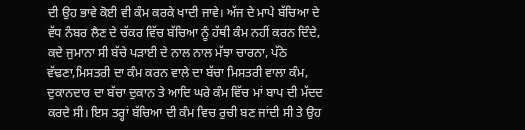ਦੀ ਉਹ ਭਾਵੇ ਕੋਈ ਵੀ ਕੰਮ ਕਰਕੇ ਖਾਦੀ ਜਾਵੇ। ਅੱਜ ਦੇ ਮਾਪੇ ਬੱਚਿਆ ਦੇ ਵੱਧ ਨੰਬਰ ਲੈਣ ਦੇ ਚੱਕਰ ਵਿੱਚ ਬੱਚਿਆ ਨੂੰ ਹੱਥੀ ਕੰਮ ਨਹੀਂ ਕਰਨ ਦਿੰਦੇ, ਕਦੇ ਜੁਮਾਨਾ ਸੀ ਬੱਚੇ ਪੜਾਈ ਦੇ ਨਾਲ ਨਾਲ ਮੱਝਾ ਚਾਰਨਾ, ਪੱਠੇ ਵੱਢਣਾ,ਮਿਸਤਰੀ ਦਾ ਕੰਮ ਕਰਨ ਵਾਲੇ ਦਾ ਬੱਚਾ ਮਿਸਤਰੀ ਵਾਲਾ ਕੰਮ, ਦੁਕਾਨਦਾਰ ਦਾ ਬੱਚਾ ਦੁਕਾਨ ਤੇ ਆਦਿ ਘਰੇ ਕੰਮ ਵਿੱਚ ਮਾਂ ਬਾਪ ਦੀ ਮੱਦਦ ਕਰਦੇ ਸੀ। ਇਸ ਤਰ੍ਹਾਂ ਬੱਚਿਆ ਦੀ ਕੰਮ ਵਿਚ ਰੁਚੀ ਬਣ ਜਾਂਦੀ ਸੀ ਤੇ ਉਹ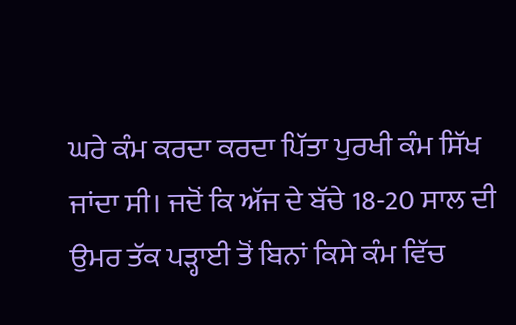ਘਰੇ ਕੰਮ ਕਰਦਾ ਕਰਦਾ ਪਿੱਤਾ ਪੁਰਖੀ ਕੰਮ ਸਿੱਖ ਜਾਂਦਾ ਸੀ। ਜਦੋਂ ਕਿ ਅੱਜ ਦੇ ਬੱਚੇ 18-20 ਸਾਲ ਦੀ ਉਮਰ ਤੱਕ ਪੜ੍ਹਾਈ ਤੋਂ ਬਿਨਾਂ ਕਿਸੇ ਕੰਮ ਵਿੱਚ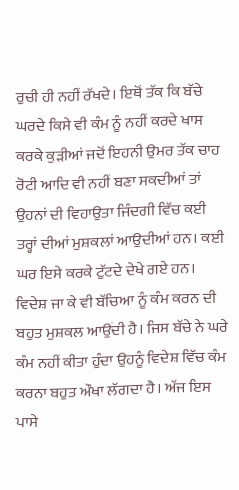ਰੁਚੀ ਹੀ ਨਹੀਂ ਰੱਖਦੇ। ਇਥੋਂ ਤੱਕ ਕਿ ਬੱਚੇ ਘਰਦੇ ਕਿਸੇ ਵੀ ਕੰਮ ਨੂੰ ਨਹੀਂ ਕਰਦੇ ਖਾਸ ਕਰਕੇ ਕੁੜੀਆਂ ਜਦੋਂ ਇਹਨੀ ਉਮਰ ਤੱਕ ਚਾਹ ਰੋਟੀ ਆਦਿ ਵੀ ਨਹੀਂ ਬਣਾ ਸਕਦੀਆਂ ਤਾਂ ਉਹਨਾਂ ਦੀ ਵਿਹਾਉਤਾ ਜਿੰਦਗੀ ਵਿੱਚ ਕਈ ਤਰ੍ਹਾਂ ਦੀਆਂ ਮੁਸ਼ਕਲਾਂ ਆਉਦੀਆਂ ਹਨ। ਕਈ ਘਰ ਇਸੇ ਕਰਕੇ ਟੁੱਟਦੇ ਦੇਖੇ ਗਏ ਹਨ। ਵਿਦੇਸ਼ ਜਾ ਕੇ ਵੀ ਬੱਚਿਆ ਨੂੰ ਕੰਮ ਕਰਨ ਦੀ ਬਹੁਤ ਮੁਸ਼ਕਲ ਆਉਂਦੀ ਹੈ। ਜਿਸ ਬੱਚੇ ਨੇ ਘਰੇ ਕੰਮ ਨਹੀਂ ਕੀਤਾ ਹੁੰਦਾ ਉਹਨੂੰ ਵਿਦੇਸ਼ ਵਿੱਚ ਕੰਮ ਕਰਨਾ ਬਹੁਤ ਔਖਾ ਲੱਗਦਾ ਹੈ। ਅੱਜ ਇਸ ਪਾਸੇ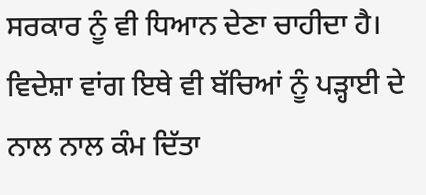ਸਰਕਾਰ ਨੂੰ ਵੀ ਧਿਆਨ ਦੇਣਾ ਚਾਹੀਦਾ ਹੈ। ਵਿਦੇਸ਼ਾ ਵਾਂਗ ਇਥੇ ਵੀ ਬੱਚਿਆਂ ਨੂੰ ਪੜ੍ਹਾਈ ਦੇ ਨਾਲ ਨਾਲ ਕੰਮ ਦਿੱਤਾ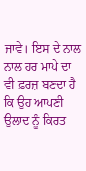ਜਾਵੇ। ਇਸ ਦੇ ਨਾਲ ਨਾਲ ਹਰ ਮਾਪੇ ਦਾ ਵੀ ਫ਼ਰਜ਼ ਬਣਦਾ ਹੈ ਕਿ ਉਹ ਆਪਣੀ ਉਲਾਦ ਨੂੰ ਕਿਰਤ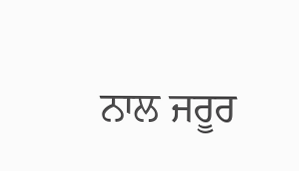ਨਾਲ ਜਰੂਰ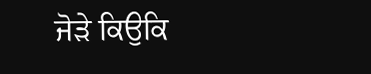ਜੋੜੇ ਕਿਉਕਿ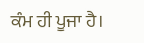ਕੰਮ ਹੀ ਪੂਜਾ ਹੈ।